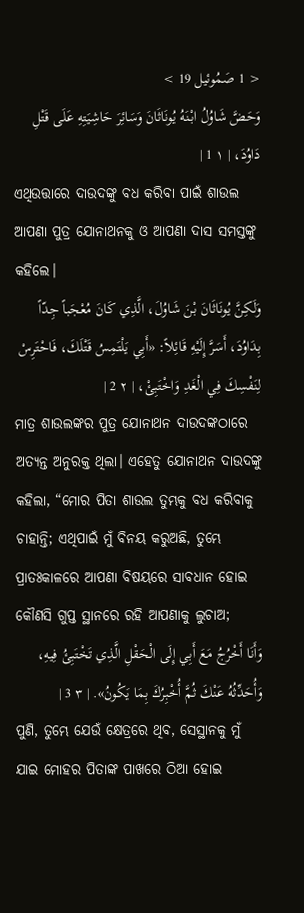< 1 صَمُوئيل 19 >
وَحَضَّ شَاوُلُ ابْنَهُ يُونَاثَانَ وَسَائِرَ حَاشِيَتِهِ عَلَى قَتْلِ دَاوُدَ، | ١ 1 |
ଏଥିଉତ୍ତାରେ ଦାଉଦଙ୍କୁ ବଧ କରିବା ପାଇଁ ଶାଉଲ ଆପଣା ପୁତ୍ର ଯୋନାଥନକୁ ଓ ଆପଣା ଦାସ ସମସ୍ତଙ୍କୁ କହିଲେ।
وَلَكِنَّ يُونَاثَانَ بْنَ شَاوُلَ، الَّذِي كَانَ مُعْجَباً جِدّاً بِدَاوُدَ، أَسَرَّ إِلَيْهِ قَائِلاً: «أَبِي يَلْتَمِسُ قَتْلَكَ، فَاحْتَرِسْ لِنَفْسِكَ فِي الْغَدِ وَاخْتَبِئْ، | ٢ 2 |
ମାତ୍ର ଶାଉଲଙ୍କର ପୁତ୍ର ଯୋନାଥନ ଦାଉଦଙ୍କଠାରେ ଅତ୍ୟନ୍ତ ଅନୁରକ୍ତ ଥିଲା। ଏହେତୁ ଯୋନାଥନ ଦାଉଦଙ୍କୁ କହିଲା, “ମୋର ପିତା ଶାଉଲ ତୁମ୍ଭକୁ ବଧ କରିବାକୁ ଚାହାନ୍ତି; ଏଥିପାଇଁ ମୁଁ ବିନୟ କରୁଅଛି, ତୁମ୍ଭେ ପ୍ରାତଃକାଳରେ ଆପଣା ବିଷୟରେ ସାବଧାନ ହୋଇ କୌଣସି ଗୁପ୍ତ ସ୍ଥାନରେ ରହି ଆପଣାକୁ ଲୁଚାଅ;
وَأَنَا أَخْرُجُ مَعَ أَبِي إِلَى الْحَقْلِ الَّذِي تَخْتَبِئُ فِيهِ، وَأُحَدِّثُهُ عَنْكَ ثُمَّ أُخْبِرُكَ بِمَا يَكُونُ». | ٣ 3 |
ପୁଣି, ତୁମ୍ଭେ ଯେଉଁ କ୍ଷେତ୍ରରେ ଥିବ, ସେସ୍ଥାନକୁ ମୁଁ ଯାଇ ମୋହର ପିତାଙ୍କ ପାଖରେ ଠିଆ ହୋଇ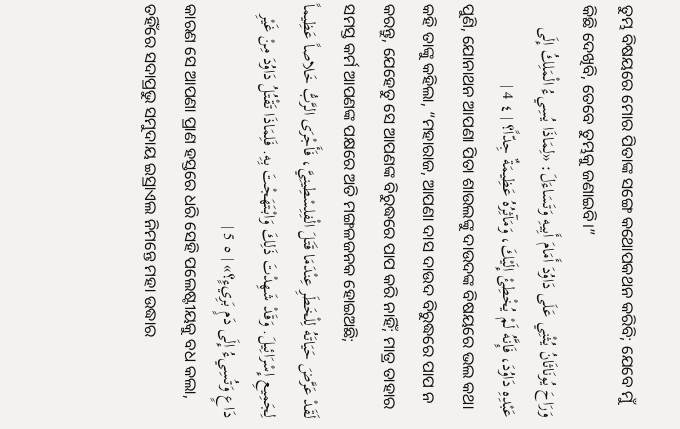ତୁମ୍ଭ ବିଷୟରେ ମୋର ପିତାଙ୍କ ସଙ୍ଗେ କଥୋପକଥନ କରିବି; ଯେବେ ମୁଁ କିଛି ଦେଖିବି, ତେବେ ତୁମ୍ଭକୁ ଜଣାଇବି।”
وَرَاحَ يُونَاثَانُ يُثْنِي عَلَى دَاوُدَ أَمَامَ أَبِيهِ وَتَسَاءَلَ: «لِمَاذَا يُسِيءُ الْمَلِكُ إِلَى عَبْدِهِ دَاوُدَ، فَإِنَّهُ لَمْ يُخْطِئْ إِلَيْكَ، وَمَآثِرُهُ عَظِيمَةٌ جِدّاً؟ | ٤ 4 |
ପୁଣି, ଯୋନାଥନ ଆପଣା ପିତା ଶାଉଲଙ୍କୁ ଦାଉଦଙ୍କ ବିଷୟରେ ଭଲ କଥା କହି ତାଙ୍କୁ କହିଲା, “ମହାରାଜ, ଆପଣା ଦାସ ଦାଉଦ ବିରୁଦ୍ଧରେ ପାପ ନ କରନ୍ତୁ, ଯେହେତୁ ସେ ଆପଣଙ୍କ ବିରୁଦ୍ଧରେ ପାପ କରି ନାହିଁ; ମାତ୍ର ତାହାର ସମସ୍ତ କର୍ମ ଆପଣଙ୍କ ପକ୍ଷରେ ଅତି ମଙ୍ଗଳଜନକ ହୋଇଅଛି;
لَقَدْ عَرَّضَ حَيَاتَهُ لِلْخَطَرِ عِنْدَمَا قَتَلَ الْفِلِسْطِينِيَّ، فَأَجْرَى الرَّبُّ خَلاصاً عَظِيماً لِجَمِيعِ إِسْرَائِيلَ. وَقَدْ شَهِدْتَ ذَلِكَ وَابْتَهَجْتَ بِهِ. فَلِمَاذَا تَقْتُلُ دَاوُدَ مِنْ غَيْرِ دَاعٍ وَتُسِيءُ إِلَى دَمٍ بَرِيءٍ؟» | ٥ 5 |
କାରଣ ସେ ଆପଣା ପ୍ରାଣ ହସ୍ତରେ ଧରି ସେହି ପଲେଷ୍ଟୀୟକୁ ବଧ କଲା, ତହିଁରେ ସଦାପ୍ରଭୁ ସମୁଦାୟ ଇସ୍ରାଏଲ ନିମନ୍ତେ ମହା ଉଦ୍ଧାର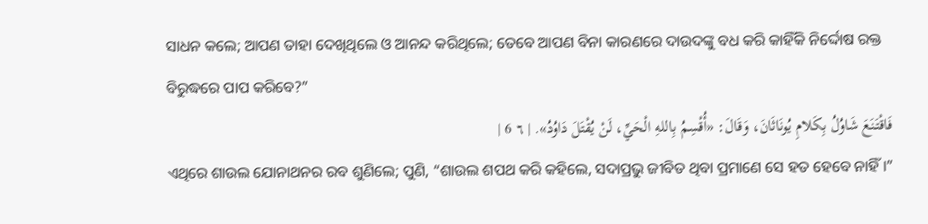ସାଧନ କଲେ; ଆପଣ ତାହା ଦେଖିଥିଲେ ଓ ଆନନ୍ଦ କରିଥିଲେ; ତେବେ ଆପଣ ବିନା କାରଣରେ ଦାଉଦଙ୍କୁ ବଧ କରି କାହିଁକି ନିର୍ଦ୍ଦୋଷ ରକ୍ତ ବିରୁଦ୍ଧରେ ପାପ କରିବେ?”
فَاقْتَنَعَ شَاوُلُ بِكَلامِ يُونَاثَانَ، وَقَالَ: «أُقْسِمُ بِاللهِ الْحَيِّ، لَنْ يُقْتَلَ دَاوُدُ». | ٦ 6 |
ଏଥିରେ ଶାଉଲ ଯୋନାଥନର ରବ ଶୁଣିଲେ; ପୁଣି, “ଶାଉଲ ଶପଥ କରି କହିଲେ, ସଦାପ୍ରଭୁ ଜୀବିତ ଥିବା ପ୍ରମାଣେ ସେ ହତ ହେବେ ନାହିଁ।”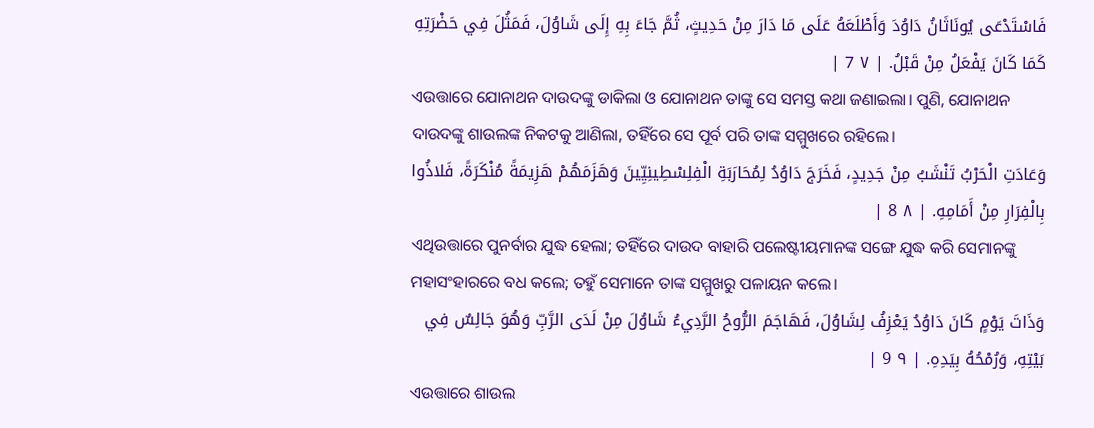فَاسْتَدْعَى يُونَاثَانُ دَاوُدَ وَأَطْلَعَهُ عَلَى مَا دَارَ مِنْ حَدِيثٍ، ثُمَّ جَاءَ بِهِ إِلَى شَاوُلَ، فَمَثُلَ فِي حَضْرَتِهِ كَمَا كَانَ يَفْعَلُ مِنْ قَبْلُ. | ٧ 7 |
ଏଉତ୍ତାରେ ଯୋନାଥନ ଦାଉଦଙ୍କୁ ଡାକିଲା ଓ ଯୋନାଥନ ତାଙ୍କୁ ସେ ସମସ୍ତ କଥା ଜଣାଇଲା। ପୁଣି, ଯୋନାଥନ ଦାଉଦଙ୍କୁ ଶାଉଲଙ୍କ ନିକଟକୁ ଆଣିଲା, ତହିଁରେ ସେ ପୂର୍ବ ପରି ତାଙ୍କ ସମ୍ମୁଖରେ ରହିଲେ।
وَعَادَتِ الْحَرْبُ تَنْشَبُ مِنْ جَدِيدٍ، فَخَرَجَ دَاوُدُ لِمُحَارَبَةِ الْفِلِسْطِينِيِّينَ وَهَزَمَهُمْ هَزِيمَةً مُنْكَرَةً، فَلاذُوا بِالْفِرَارِ مِنْ أَمَامِهِ. | ٨ 8 |
ଏଥିଉତ୍ତାରେ ପୁନର୍ବାର ଯୁଦ୍ଧ ହେଲା; ତହିଁରେ ଦାଉଦ ବାହାରି ପଲେଷ୍ଟୀୟମାନଙ୍କ ସଙ୍ଗେ ଯୁଦ୍ଧ କରି ସେମାନଙ୍କୁ ମହାସଂହାରରେ ବଧ କଲେ; ତହୁଁ ସେମାନେ ତାଙ୍କ ସମ୍ମୁଖରୁ ପଳାୟନ କଲେ।
وَذَاتَ يَوْمٍ كَانَ دَاوُدُ يَعْزِفُ لِشَاوُلَ، فَهَاجَمَ الرُّوحُ الرَّدِيءُ شَاوُلَ مِنْ لَدَى الرَّبِّ وَهُوَ جَالِسٌ فِي بَيْتِهِ، وَرُمْحُهُ بِيَدِهِ. | ٩ 9 |
ଏଉତ୍ତାରେ ଶାଉଲ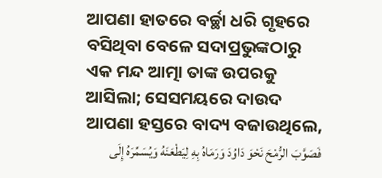ଆପଣା ହାତରେ ବର୍ଚ୍ଛା ଧରି ଗୃହରେ ବସିଥିବା ବେଳେ ସଦାପ୍ରଭୁଙ୍କଠାରୁ ଏକ ମନ୍ଦ ଆତ୍ମା ତାଙ୍କ ଉପରକୁ ଆସିଲା; ସେସମୟରେ ଦାଉଦ ଆପଣା ହସ୍ତରେ ବାଦ୍ୟ ବଜାଉଥିଲେ,
فَصَوَّبَ الرُّمْحَ نَحْوَ دَاوُدَ وَرَمَاهُ بِهِ لِيَطْعَنَهُ وَيُسَمِّرَهُ إِلَى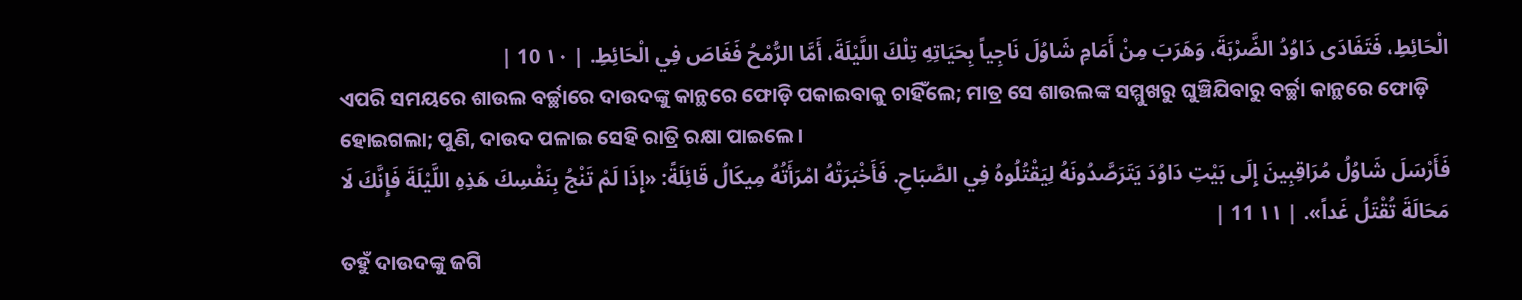الْحَائِطِ، فَتَفَادَى دَاوُدُ الضَّرْبَةَ، وَهَرَبَ مِنْ أَمَامِ شَاوُلَ نَاجِياً بِحَيَاتِهِ تِلْكَ اللَّيْلَةَ، أَمَّا الرُّمْحُ فَغَاصَ فِي الْحَائِطِ. | ١٠ 10 |
ଏପରି ସମୟରେ ଶାଉଲ ବର୍ଚ୍ଛାରେ ଦାଉଦଙ୍କୁ କାନ୍ଥରେ ଫୋଡ଼ି ପକାଇବାକୁ ଚାହିଁଲେ; ମାତ୍ର ସେ ଶାଉଲଙ୍କ ସମ୍ମୁଖରୁ ଘୁଞ୍ଚିଯିବାରୁ ବର୍ଚ୍ଛା କାନ୍ଥରେ ଫୋଡ଼ି ହୋଇଗଲା; ପୁଣି, ଦାଉଦ ପଳାଇ ସେହି ରାତ୍ରି ରକ୍ଷା ପାଇଲେ।
فَأَرْسَلَ شَاوُلُ مُرَاقِبِينَ إِلَى بَيْتِ دَاوُدَ يَتَرَصَّدُونَهُ لِيَقْتُلُوهُ فِي الصَّبَاحِ. فَأَخْبَرَتْهُ امْرَأَتُهُ مِيكَالُ قَائِلَةً: «إِذَا لَمْ تَنْجُ بِنَفْسِكَ هَذِهِ اللَّيْلَةَ فَإِنَّكَ لَا مَحَالَةَ تُقْتَلُ غَداً». | ١١ 11 |
ତହୁଁ ଦାଉଦଙ୍କୁ ଜଗି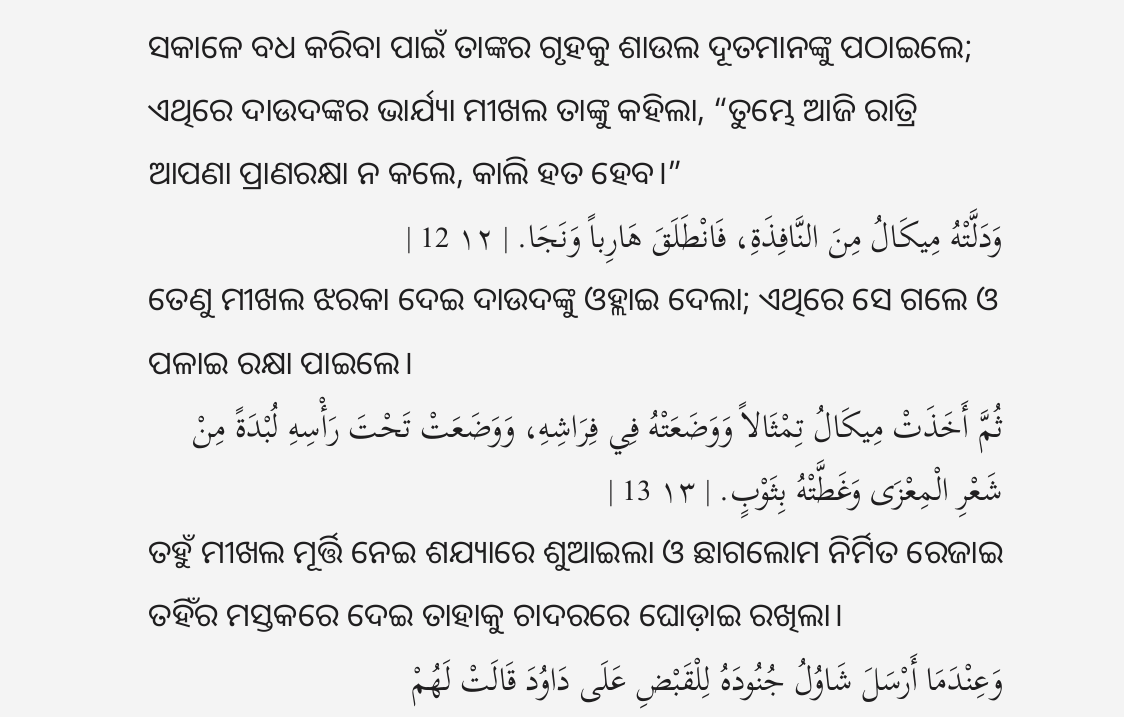ସକାଳେ ବଧ କରିବା ପାଇଁ ତାଙ୍କର ଗୃହକୁ ଶାଉଲ ଦୂତମାନଙ୍କୁ ପଠାଇଲେ; ଏଥିରେ ଦାଉଦଙ୍କର ଭାର୍ଯ୍ୟା ମୀଖଲ ତାଙ୍କୁ କହିଲା, “ତୁମ୍ଭେ ଆଜି ରାତ୍ରି ଆପଣା ପ୍ରାଣରକ୍ଷା ନ କଲେ, କାଲି ହତ ହେବ।”
وَدَلَّتْهُ مِيكَالُ مِنَ النَّافِذَةِ، فَانْطَلَقَ هَارِباً وَنَجَا. | ١٢ 12 |
ତେଣୁ ମୀଖଲ ଝରକା ଦେଇ ଦାଉଦଙ୍କୁ ଓହ୍ଲାଇ ଦେଲା; ଏଥିରେ ସେ ଗଲେ ଓ ପଳାଇ ରକ୍ଷା ପାଇଲେ।
ثُمَّ أَخَذَتْ مِيكَالُ تِمْثَالاً وَوَضَعَتْهُ فِي فِرَاشِهِ، وَوَضَعَتْ تَحْتَ رَأْسِهِ لُبْدَةً مِنْ شَعْرِ الْمِعْزَى وَغَطَّتْهُ بِثَوْبٍ. | ١٣ 13 |
ତହୁଁ ମୀଖଲ ମୂର୍ତ୍ତି ନେଇ ଶଯ୍ୟାରେ ଶୁଆଇଲା ଓ ଛାଗଲୋମ ନିର୍ମିତ ରେଜାଇ ତହିଁର ମସ୍ତକରେ ଦେଇ ତାହାକୁ ଚାଦରରେ ଘୋଡ଼ାଇ ରଖିଲା।
وَعِنْدَمَا أَرْسَلَ شَاوُلُ جُنُودَهُ لِلْقَبْضِ عَلَى دَاوُدَ قَالَتْ لَهُمْ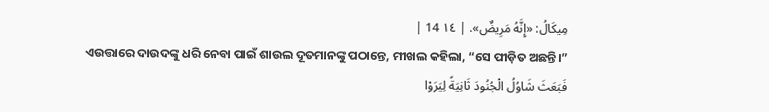مِيكَالُ: «إِنَّهُ مَرِيضٌ». | ١٤ 14 |
ଏଉତ୍ତାରେ ଦାଉଦଙ୍କୁ ଧରି ନେବା ପାଇଁ ଶାଉଲ ଦୂତମାନଙ୍କୁ ପଠାନ୍ତେ, ମୀଖଲ କହିଲା, “ସେ ପୀଡ଼ିତ ଅଛନ୍ତି।”
فَبَعَثَ شَاوُلُ الْجُنُودَ ثَانِيَةً لِيَرَوْا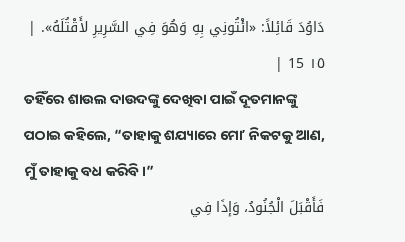دَاوُدَ قَائِلاً: «ائْتُونِي بِهِ وَهُوَ فِي السَّرِيرِ لأَقْتُلَهُ». | ١٥ 15 |
ତହିଁରେ ଶାଉଲ ଦାଉଦଙ୍କୁ ଦେଖିବା ପାଇଁ ଦୂତମାନଙ୍କୁ ପଠାଇ କହିଲେ, “ତାହାକୁ ଶଯ୍ୟାରେ ମୋʼ ନିକଟକୁ ଆଣ, ମୁଁ ତାହାକୁ ବଧ କରିବି।”
فَأَقْبَلَ الْجُنُودُ، وَإذَا فِي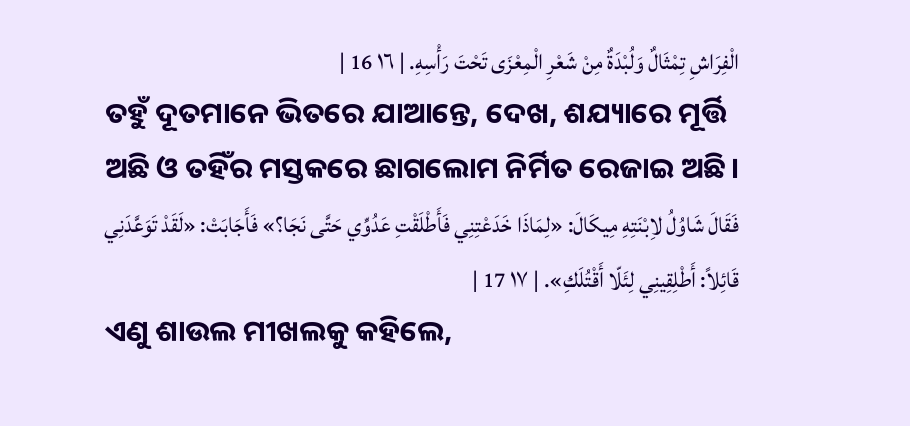الْفِرَاشِ تِمْثَالٌ وَلُبْدَةٌ مِنْ شَعْرِ الْمِعْزَى تَحْتَ رَأْسِهِ. | ١٦ 16 |
ତହୁଁ ଦୂତମାନେ ଭିତରେ ଯାଆନ୍ତେ, ଦେଖ, ଶଯ୍ୟାରେ ମୂର୍ତ୍ତି ଅଛି ଓ ତହିଁର ମସ୍ତକରେ ଛାଗଲୋମ ନିର୍ମିତ ରେଜାଇ ଅଛି।
فَقَالَ شَاوُلُ لاِبْنَتِهِ مِيكَالَ: «لِمَاذَا خَدَعْتِنِي فَأَطْلَقْتِ عَدُوِّي حَتَّى نَجَا؟» فَأَجَابَتْ: «لَقَدْ تَوَعَّدَنِي قَائِلاً: أَطْلِقِينِي لِئَلّا أَقْتُلَكِ». | ١٧ 17 |
ଏଣୁ ଶାଉଲ ମୀଖଲକୁ କହିଲେ,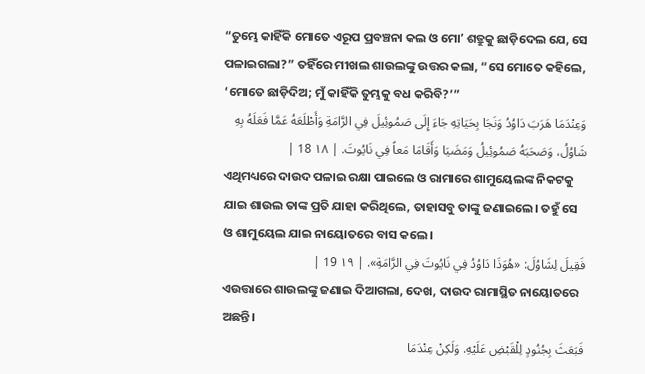“ତୁମ୍ଭେ କାହିଁକି ମୋତେ ଏରୂପ ପ୍ରବଞ୍ଚନା କଲ ଓ ମୋʼ ଶତ୍ରୁକୁ ଛାଡ଼ିଦେଲ ଯେ, ସେ ପଳାଇଗଲା?” ତହିଁରେ ମୀଖଲ ଶାଉଲଙ୍କୁ ଉତ୍ତର କଲା, “ସେ ମୋତେ କହିଲେ, ‘ମୋତେ ଛାଡ଼ିଦିଅ; ମୁଁ କାହିଁକି ତୁମ୍ଭକୁ ବଧ କରିବି?’”
وَعِنْدَمَا هَرَبَ دَاوُدُ وَنَجَا بِحَيَاتِهِ جَاءَ إِلَى صَمُوئِيلَ فِي الرَّامَةِ وَأَطْلَعَهُ عَمَّا فَعَلَهُ بِهِ شَاوُلُ، وَصَحَبَهُ صَمُوئِيلُ وَمَضَيَا وَأَقَامَا مَعاً فِي نَايُوتَ. | ١٨ 18 |
ଏଥିମଧ୍ୟରେ ଦାଉଦ ପଳାଇ ରକ୍ଷା ପାଇଲେ ଓ ରାମାରେ ଶାମୁୟେଲଙ୍କ ନିକଟକୁ ଯାଇ ଶାଉଲ ତାଙ୍କ ପ୍ରତି ଯାହା କରିଥିଲେ, ତାହାସବୁ ତାଙ୍କୁ ଜଣାଇଲେ। ତହୁଁ ସେ ଓ ଶାମୁୟେଲ ଯାଇ ନାୟୋତରେ ବାସ କଲେ।
فَقِيلَ لِشَاوُلَ: «هُوَذَا دَاوُدُ فِي نَايُوتَ فِي الرَّامَةِ». | ١٩ 19 |
ଏଉତ୍ତାରେ ଶାଉଲଙ୍କୁ ଜଣାଇ ଦିଆଗଲା, ଦେଖ, ଦାଉଦ ରାମାସ୍ଥିତ ନାୟୋତରେ ଅଛନ୍ତି।
فَبَعَثَ بِجُنُودٍ لِلْقَبْضِ عَلَيْهِ. وَلَكِنْ عِنْدَمَا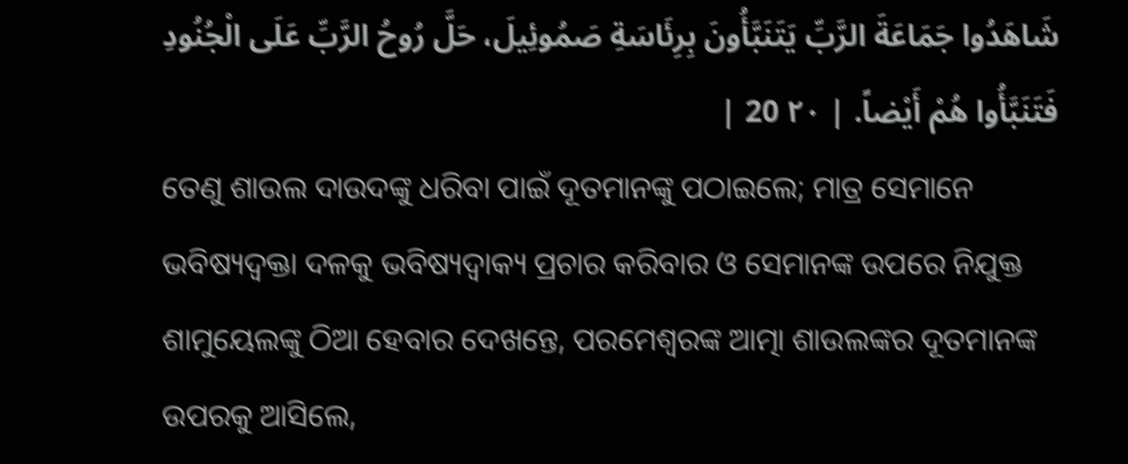شَاهَدُوا جَمَاعَةَ الرَّبِّ يَتَنَبَّأُونَ بِرِئَاسَةِ صَمُوئِيلَ، حَلَّ رُوحُ الرَّبِّ عَلَى الْجُنُودِ فَتَنَبَّأُوا هُمْ أَيْضاً. | ٢٠ 20 |
ତେଣୁ ଶାଉଲ ଦାଉଦଙ୍କୁ ଧରିବା ପାଇଁ ଦୂତମାନଙ୍କୁ ପଠାଇଲେ; ମାତ୍ର ସେମାନେ ଭବିଷ୍ୟଦ୍ବକ୍ତା ଦଳକୁ ଭବିଷ୍ୟଦ୍ବାକ୍ୟ ପ୍ରଚାର କରିବାର ଓ ସେମାନଙ୍କ ଉପରେ ନିଯୁକ୍ତ ଶାମୁୟେଲଙ୍କୁ ଠିଆ ହେବାର ଦେଖନ୍ତେ, ପରମେଶ୍ୱରଙ୍କ ଆତ୍ମା ଶାଉଲଙ୍କର ଦୂତମାନଙ୍କ ଉପରକୁ ଆସିଲେ,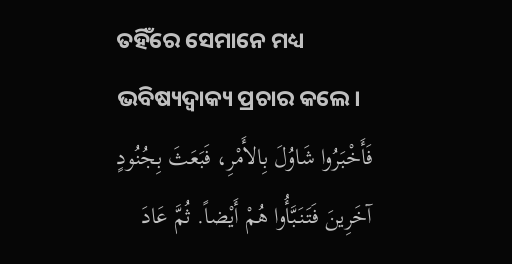ତହିଁରେ ସେମାନେ ମଧ୍ୟ ଭବିଷ୍ୟଦ୍ବାକ୍ୟ ପ୍ରଚାର କଲେ।
فَأَخْبَرُوا شَاوُلَ بِالأَمْرِ، فَبَعَثَ بِجُنُودٍ آخَرِينَ فَتَنَبَّأُوا هُمْ أَيْضاً. ثُمَّ عَادَ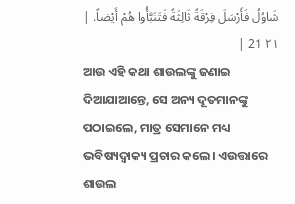شَاوُلُ فَأَرْسَلَ فِرْقَةً ثَالِثَةً فَتَنَبَّأُوا هُمْ أَيْضاً. | ٢١ 21 |
ଆଉ ଏହି କଥା ଶାଉଲଙ୍କୁ ଜଣାଇ ଦିଆଯାଆନ୍ତେ, ସେ ଅନ୍ୟ ଦୂତମାନଙ୍କୁ ପଠାଇଲେ, ମାତ୍ର ସେମାନେ ମଧ୍ୟ ଭବିଷ୍ୟଦ୍ବାକ୍ୟ ପ୍ରଚାର କଲେ। ଏଉତ୍ତାରେ ଶାଉଲ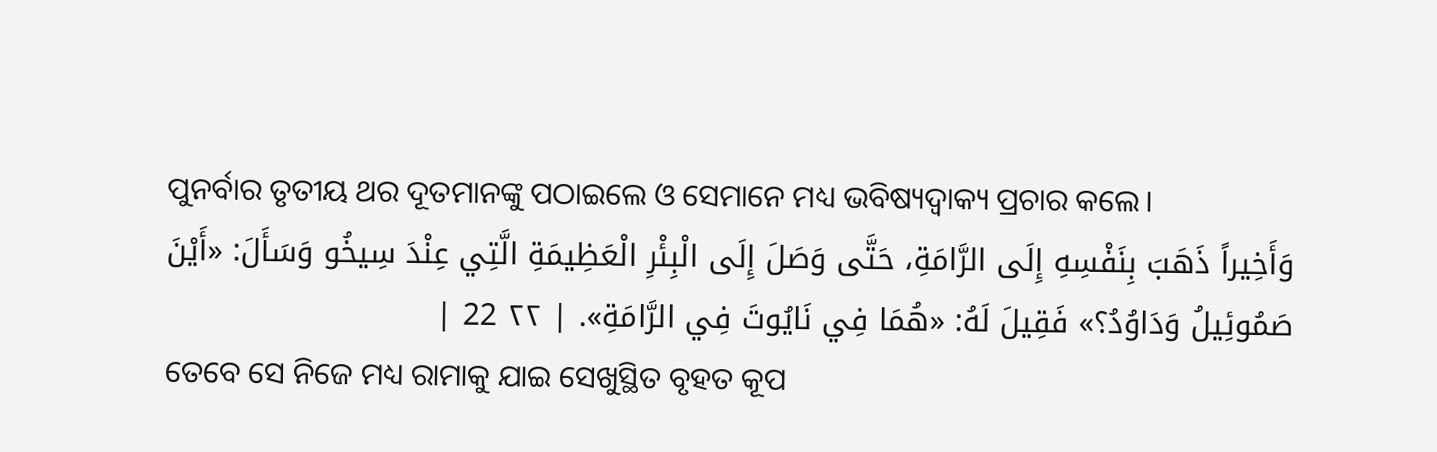ପୁନର୍ବାର ତୃତୀୟ ଥର ଦୂତମାନଙ୍କୁ ପଠାଇଲେ ଓ ସେମାନେ ମଧ୍ୟ ଭବିଷ୍ୟଦ୍ବାକ୍ୟ ପ୍ରଚାର କଲେ।
وَأَخِيراً ذَهَبَ بِنَفْسِهِ إِلَى الرَّامَةِ، حَتَّى وَصَلَ إِلَى الْبِئْرِ الْعَظِيمَةِ الَّتِي عِنْدَ سِيخُو وَسَأَلَ: «أَيْنَ صَمُوئِيلُ وَدَاوُدُ؟» فَقِيلَ لَهُ: «هُمَا فِي نَايُوتَ فِي الرَّامَةِ». | ٢٢ 22 |
ତେବେ ସେ ନିଜେ ମଧ୍ୟ ରାମାକୁ ଯାଇ ସେଖୁସ୍ଥିତ ବୃହତ କୂପ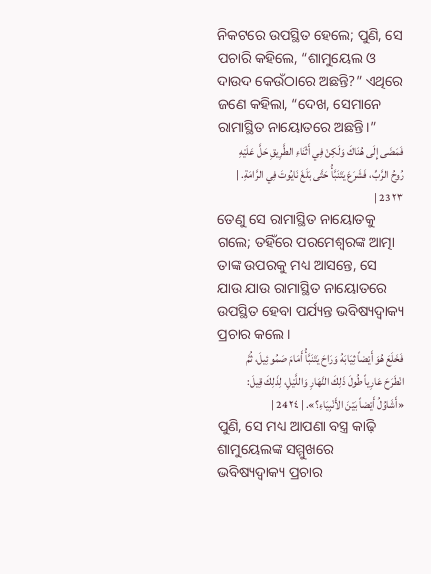ନିକଟରେ ଉପସ୍ଥିତ ହେଲେ; ପୁଣି, ସେ ପଚାରି କହିଲେ, “ଶାମୁୟେଲ ଓ ଦାଉଦ କେଉଁଠାରେ ଅଛନ୍ତି?” ଏଥିରେ ଜଣେ କହିଲା, “ଦେଖ, ସେମାନେ ରାମାସ୍ଥିତ ନାୟୋତରେ ଅଛନ୍ତି।”
فَمَضَى إِلَى هُنَاكَ وَلَكِنْ فِي أَثْنَاءِ الطَّرِيقِ حَلَّ عَلَيْهِ رُوحُ الرَّبِّ، فَشَرَعَ يَتَنَبَّأُ حَتَّى بَلَغَ نَايُوتَ فِي الرَّامَةِ. | ٢٣ 23 |
ତେଣୁ ସେ ରାମାସ୍ଥିତ ନାୟୋତକୁ ଗଲେ; ତହିଁରେ ପରମେଶ୍ୱରଙ୍କ ଆତ୍ମା ତାଙ୍କ ଉପରକୁ ମଧ୍ୟ ଆସନ୍ତେ, ସେ ଯାଉ ଯାଉ ରାମାସ୍ଥିତ ନାୟୋତରେ ଉପସ୍ଥିତ ହେବା ପର୍ଯ୍ୟନ୍ତ ଭବିଷ୍ୟଦ୍ବାକ୍ୟ ପ୍ରଚାର କଲେ।
فَخَلَعَ هُوَ أَيْضاً ثِيَابَهُ وَرَاحَ يَتَنَبَّأُ أَمَامَ صَمُوئِيلَ، ثُمَّ انْطَرَحَ عَارِياً طُولَ ذَلِكَ النَّهَارِ وَاللَّيْلِ، لِذَلِكَ قِيلَ: «أَشَاوُلُ أَيْضاً بَيْنَ الأَنْبِيَاءِ؟». | ٢٤ 24 |
ପୁଣି, ସେ ମଧ୍ୟ ଆପଣା ବସ୍ତ୍ର କାଢ଼ି ଶାମୁୟେଲଙ୍କ ସମ୍ମୁଖରେ ଭବିଷ୍ୟଦ୍ବାକ୍ୟ ପ୍ରଚାର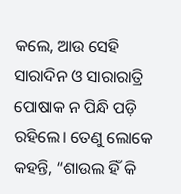କଲେ, ଆଉ ସେହି ସାରାଦିନ ଓ ସାରାରାତ୍ରି ପୋଷାକ ନ ପିନ୍ଧି ପଡ଼ି ରହିଲେ। ତେଣୁ ଲୋକେ କହନ୍ତି, “ଶାଉଲ ହିଁ କି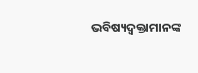ଭବିଷ୍ୟଦ୍ବକ୍ତାମାନଙ୍କ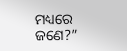ମଧ୍ୟରେ ଜଣେ?”